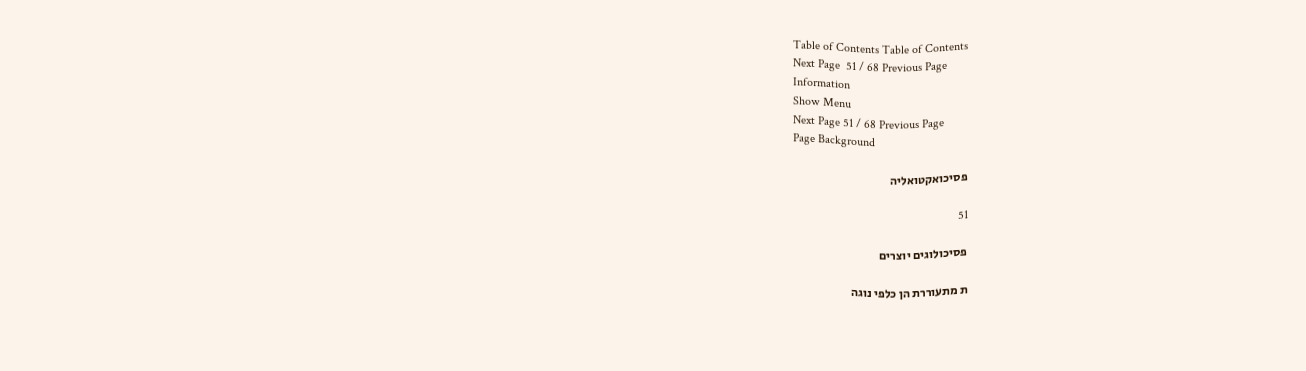Table of Contents Table of Contents
Next Page  51 / 68 Previous Page
Information
Show Menu
Next Page 51 / 68 Previous Page
Page Background

פסיכואקטואליה

51

פסיכולוגים יוצרים

ת מתעוררת הן כלפי נוגה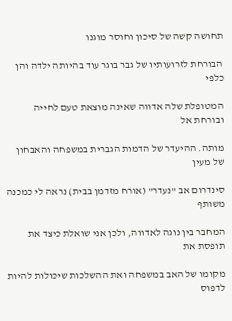תחושה קשה של סיכון וחוסר מוגנו

הבורחת לזרועותיו של גבר בוגר עוד בהיותה ילדה והן כלפי

המטופלת שלה אדווה שאינה מוצאת טעם לחייה ובורחת אל

מותה. ההיעדר של הדמות הגברית במשפחה והאבחון של מעין

סינדרום אב "נעדר" (אורח מזדמן בבית) נראה לי כמכנה משותף

המחבר בין נוגה לאדווה, ולכן אני שואלת כיצד את תופסת את

מקומו של האב במשפחה ואת ההשלכות שיכולות להיות לדפוס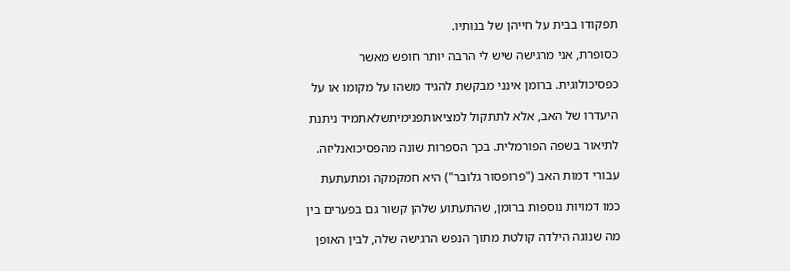תפקודו בבית על חייהן של בנותיו.

כסופרת, אני מרגישה שיש לי הרבה יותר חופש מאשר

כפסיכולוגית. ברומן אינני מבקשת להגיד משהו על מקומו או על

היעדרו של האב, אלא לתתקול למציאותפנימיתשלאתמיד ניתנת

לתיאור בשפה הפורמלית. בכך הספרות שונה מהפסיכואנליזה.

עבורי דמות האב ("פרופסור גלובר") היא חמקמקה ומתעתעת

כמו דמויות נוספות ברומן, שהתעתוע שלהן קשור גם בפערים בין

מה שנוגה הילדה קולטת מתוך הנפש הרגישה שלה, לבין האופן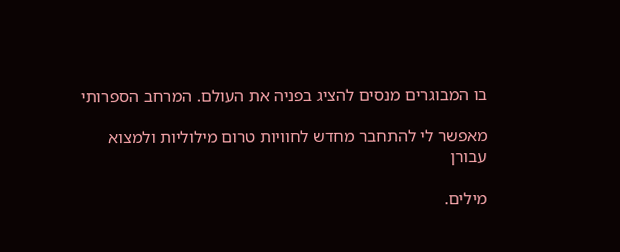בו המבוגרים מנסים להציג בפניה את העולם. המרחב הספרותי

מאפשר לי להתחבר מחדש לחוויות טרום מילוליות ולמצוא עבורן

מילים.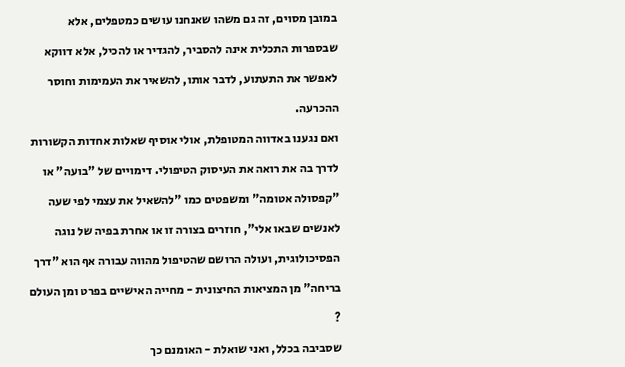במובן מסוים, זה גם משהו שאנחנו עושים כמטפלים, אלא

שבספרות התכלית אינה להסביר, להגדיר או להכיל, אלא דווקא

לאפשר את התעתוע, לדבר אותו, להשאיר את העמימות וחוסר

ההכרעה.

ואם נגענו באדווה המטופלת, אולי אוסיף שאלות אחדות הקשורות

לדרך בה את רואה את העיסוק הטיפולי. דימויים של "בועה" או

"קפסולה אטומה" ומשפטים כמו "להשאיל את עצמי לפי שעה

לאנשים שבאו אלי", חוזרים בצורה זו או אחרת בפיה של נוגה

הפסיכולוגית, ועולה הרושם שהטיפול מהווה עבורה אף הוא "דרך

בריחה" מן המציאות החיצונית - מחייה האישיים בפרט ומן העולם

?

שסביבה בכלל, ואני שואלת - האומנם כך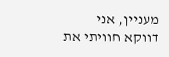מעניין, אני דווקא חוויתי את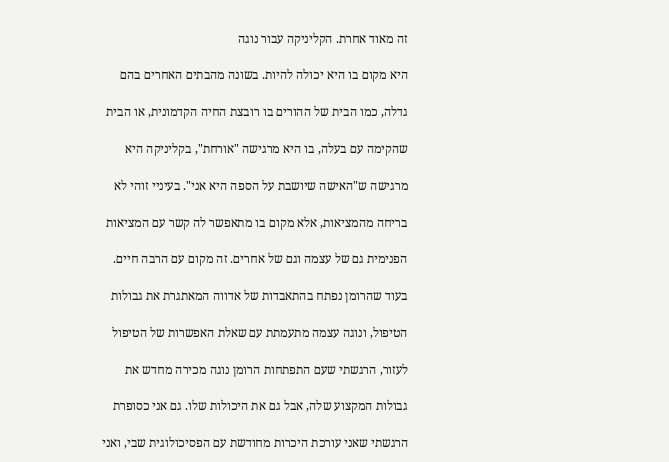זה מאוד אחרת. הקליניקה עבור נוגה

היא מקום בו היא יכולה להיות. בשונה מהבתים האחרים בהם

גדלה, כמו הבית של ההורים בו רובצת החיה הקדמונית, או הבית

שהקימה עם בעלה, בו היא מרגישה "אורחת", בקליניקה היא

מרגישה ש"האישה שיושבת על הספה היא אני". בעיניי זוהי לא

בריחה מהמציאות, אלא מקום בו מתאפשר לה קשר עם המציאות

הפנימית גם של עצמה וגם של אחרים. זה מקום עם הרבה חיים.

בעוד שהרומן נפתח בהתאבדות של אדווה המאתגרת את גבולות

הטיפול, ונוגה עצמה מתעמתת עם שאלת האפשרות של הטיפול

לעזור, הרגשתי שעם התפתחות הרומן נוגה מכירה מחדש את

גבולות המקצוע שלה, אבל גם את היכולות שלו. גם אני כסופרת

הרגשתי שאני עורכת היכרות מחודשת עם הפסיכולוגית שבי, ואני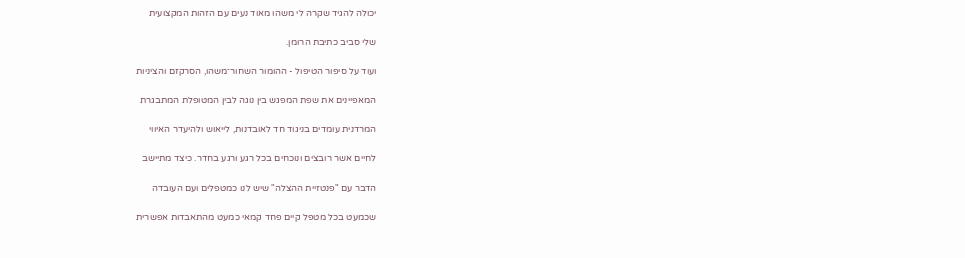יכולה להגיד שקרה לי משהו מאוד נעים עם הזהות המקצועית

שלי סביב כתיבת הרומן.

ועוד על סיפור הטיפול - ההומור השחור־משהו, הסרקזם והציניות

המאפיינים את שפת המפגש בין נוגה לבין המטופלת המתבגרת

המרדנית עומדים בניגוד חד לאובדנות, לייאוש ולהיעדר האיווי

לחיים אשר רובצים ונוכחים בכל רגע ורגע בחדר. כיצד מתיישב

הדבר עם "פנטזיית ההצלה" שיש לנו כמטפלים ועם העובדה

שכמעט בכל מטפל קיים פחד קמאי כמעט מהתאבדות אפשרית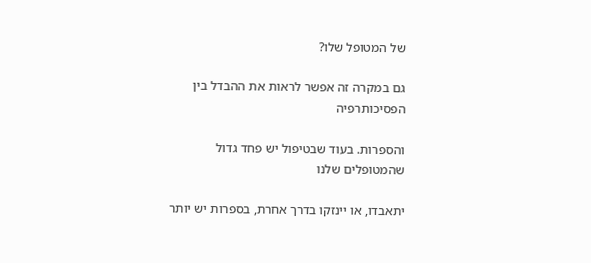של המטופל שלו?

גם במקרה זה אפשר לראות את ההבדל בין הפסיכותרפיה

והספרות. בעוד שבטיפול יש פחד גדול שהמטופלים שלנו

יתאבדו, או יינזקו בדרך אחרת, בספרות יש יותר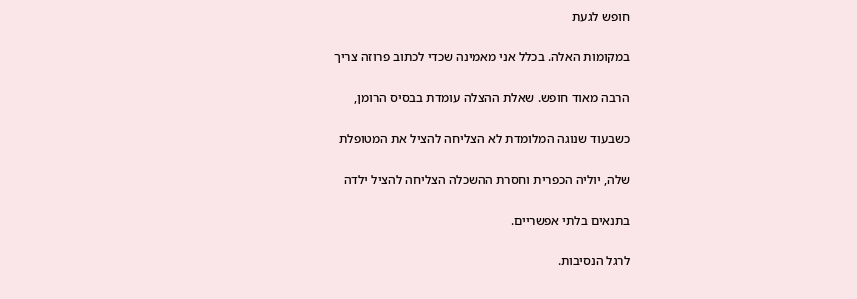חופש לגעת

במקומות האלה. בכלל אני מאמינה שכדי לכתוב פרוזה צריך

הרבה מאוד חופש. שאלת ההצלה עומדת בבסיס הרומן,

כשבעוד שנוגה המלומדת לא הצליחה להציל את המטופלת

שלה, יוליה הכפרית וחסרת ההשכלה הצליחה להציל ילדה

בתנאים בלתי אפשריים.

לרגל הנסיבות.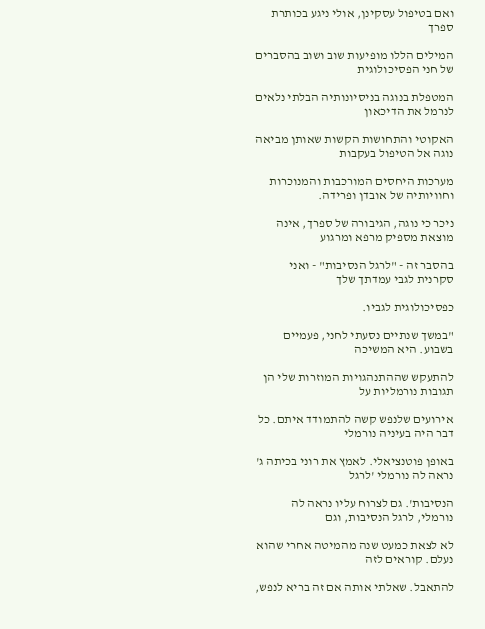ואם בטיפול עסקינן, אולי ניגע בכותרת ספרך

המילים הללו מופיעות שוב ושוב בהסברים של חני הפסיכולוגית

המטפלת בנוגה בניסיונותיה הבלתי נלאים לנרמל את הדיכאון

האקוטי והתחושות הקשות שאותן מביאה נוגה אל הטיפול בעקבות

מערכות היחסים המורכבות והמנוכרות וחוויותיה של אובדן ופרידה.

ניכר כי נוגה, הגיבורה של ספרך, אינה מוצאת מספיק מרפא ומרגוע

בהסבר זה - "לרגל הנסיבות" - ואני סקרנית לגבי עמדתך שלך

כפסיכולוגית לגביו.

"במשך שנתיים נסעתי לחני, פעמיים בשבוע. היא המשיכה

להתעקש שההתנהגויות המוזרות שלי הן תגובות נורמליות על

אירועים שלנפש קשה להתמודד איתם. כל דבר היה בעיניה נורמלי

באופן פוטנציאלי. לאמץ את רוני בכיתה ג' נראה לה נורמלי 'לרגל

הנסיבות'. גם לצרוח עליו נראה לה נורמלי, לרגל הנסיבות, וגם

לא לצאת כמעט שנה מהמיטה אחרי שהוא נעלם. קוראים לזה

להתאבל. שאלתי אותה אם זה בריא לנפש,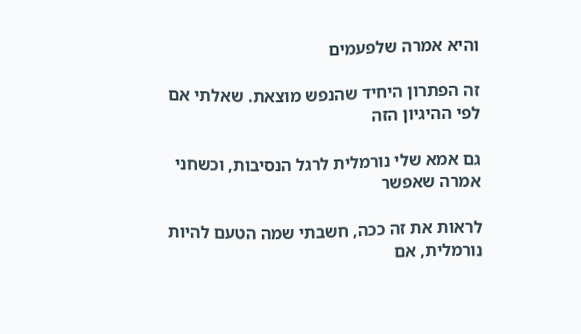והיא אמרה שלפעמים

זה הפתרון היחיד שהנפש מוצאת. שאלתי אם לפי ההיגיון הזה

גם אמא שלי נורמלית לרגל הנסיבות, וכשחני אמרה שאפשר

לראות את זה ככה, חשבתי שמה הטעם להיות נורמלית, אם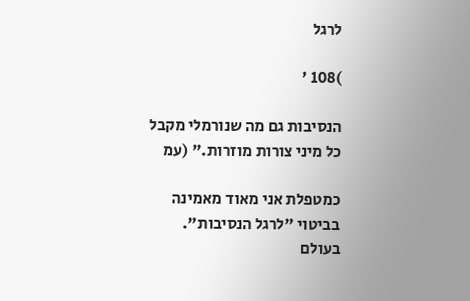לרגל

)108 '

הנסיבות גם מה שנורמלי מקבל כל מיני צורות מוזרות." (עמ

כמטפלת אני מאוד מאמינה בביטוי "לרגל הנסיבות". בעולם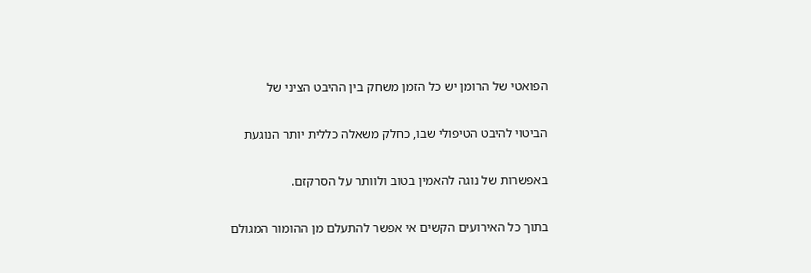הפואטי של הרומן יש כל הזמן משחק בין ההיבט הציני של

הביטוי להיבט הטיפולי שבו, כחלק משאלה כללית יותר הנוגעת

באפשרות של נוגה להאמין בטוב ולוותר על הסרקזם.

בתוך כל האירועים הקשים אי אפשר להתעלם מן ההומור המגולם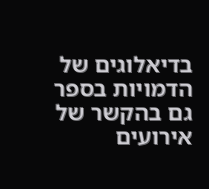בדיאלוגים של הדמויות בספר גם בהקשר של אירועים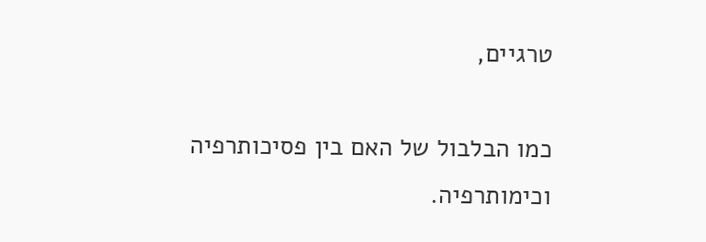טרגיים,

כמו הבלבול של האם בין פסיכותרפיה וכימותרפיה.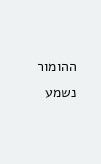ההומור נשמע